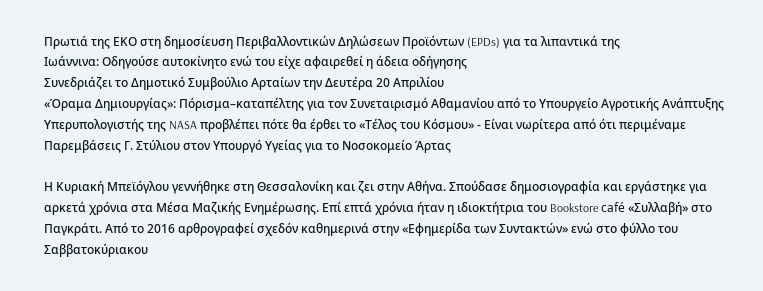Πρωτιά της ΕΚΟ στη δημοσίευση Περιβαλλοντικών Δηλώσεων Προϊόντων (EPDs) για τα λιπαντικά της
Ιωάννινα: Οδηγούσε αυτοκίνητο ενώ του είχε αφαιρεθεί η άδεια οδήγησης
Συνεδριάζει το Δημοτικό Συμβούλιο Αρταίων την Δευτέρα 20 Απριλίου
«Όραμα Δημιουργίας»: Πόρισμα–καταπέλτης για τον Συνεταιρισμό Αθαμανίου από το Υπουργείο Αγροτικής Ανάπτυξης
Υπερυπολογιστής της NASA προβλέπει πότε θα έρθει το «Τέλος του Κόσμου» - Είναι νωρίτερα από ότι περιμέναμε
Παρεμβάσεις Γ. Στύλιου στον Υπουργό Υγείας για το Νοσοκομείο Άρτας

Η Κυριακή Μπεϊόγλου γεννήθηκε στη Θεσσαλονίκη και ζει στην Αθήνα. Σπούδασε δημοσιογραφία και εργάστηκε για αρκετά χρόνια στα Μέσα Μαζικής Ενημέρωσης. Επί επτά χρόνια ήταν η ιδιοκτήτρια του Bookstore café «Συλλαβή» στο Παγκράτι. Από το 2016 αρθρογραφεί σχεδόν καθημερινά στην «Εφημερίδα των Συντακτών» ενώ στο φύλλο του Σαββατοκύριακου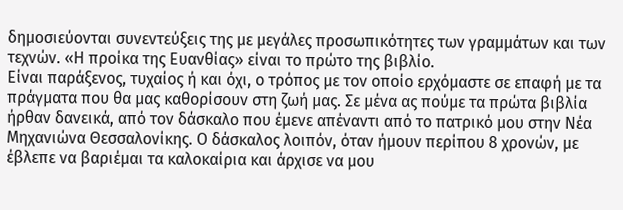δημοσιεύονται συνεντεύξεις της με μεγάλες προσωπικότητες των γραμμάτων και των τεχνών. «Η προίκα της Ευανθίας» είναι το πρώτο της βιβλίο.
Είναι παράξενος, τυχαίος ή και όχι, ο τρόπος με τον οποίο ερχόμαστε σε επαφή με τα πράγματα που θα μας καθορίσουν στη ζωή μας. Σε μένα ας πούμε τα πρώτα βιβλία ήρθαν δανεικά, από τον δάσκαλο που έμενε απέναντι από το πατρικό μου στην Νέα Μηχανιώνα Θεσσαλονίκης. Ο δάσκαλος λοιπόν, όταν ήμουν περίπου 8 χρονών, με έβλεπε να βαριέμαι τα καλοκαίρια και άρχισε να μου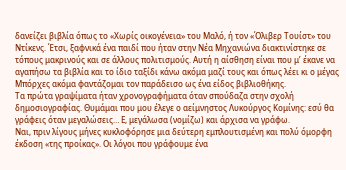δανείζει βιβλία όπως το «Χωρίς οικογένεια» του Μαλό, ή τον «Όλιβερ Τουίστ» του Ντίκενς. Έτσι, ξαφνικά ένα παιδί που ήταν στην Νέα Μηχανιώνα διακτινίστηκε σε τόπους μακρινούς και σε άλλους πολιτισμούς. Αυτή η αίσθηση είναι που μ’ έκανε να αγαπήσω τα βιβλία και το ίδιο ταξίδι κάνω ακόμα μαζί τους και όπως λέει κι ο μέγας Μπόρχες ακόμα φαντάζομαι τον παράδεισο ως ένα είδος βιβλιοθήκης.
Τα πρώτα γραψίματα ήταν χρονογραφήματα όταν σπούδαζα στην σχολή δημοσιογραφίας. Θυμάμαι που μου έλεγε ο αείμνηστος Λυκούργος Κομίνης: εσύ θα γράφεις όταν μεγαλώσεις… Ε, μεγάλωσα (νομίζω) και άρχισα να γράφω.
Ναι, πριν λίγους μήνες κυκλοφόρησε μια δεύτερη εμπλουτισμένη και πολύ όμορφη έκδοση «της προίκας». Οι λόγοι που γράφουμε ένα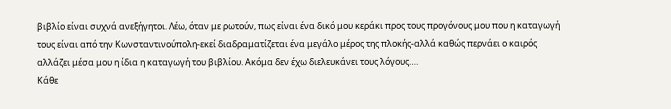βιβλίο είναι συχνά ανεξήγητοι. Λέω, όταν με ρωτούν, πως είναι ένα δικό μου κεράκι προς τους προγόνους μου που η καταγωγή τους είναι από την Κωνσταντινούπολη-εκεί διαδραματίζεται ένα μεγάλο μέρος της πλοκής-αλλά καθώς περνάει ο καιρός αλλάζει μέσα μου η ίδια η καταγωγή του βιβλίου. Ακόμα δεν έχω διελευκάνει τους λόγους….
Κάθε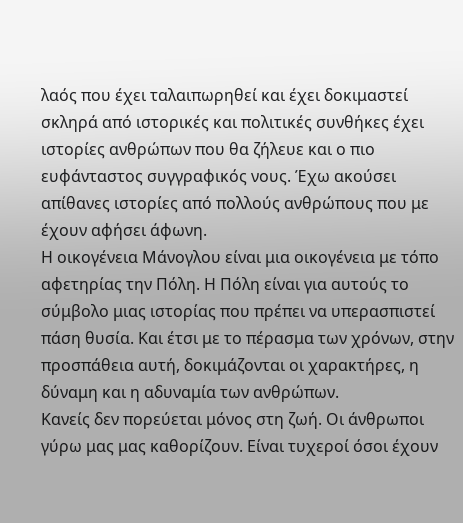λαός που έχει ταλαιπωρηθεί και έχει δοκιμαστεί σκληρά από ιστορικές και πολιτικές συνθήκες έχει ιστορίες ανθρώπων που θα ζήλευε και ο πιο ευφάνταστος συγγραφικός νους. Έχω ακούσει απίθανες ιστορίες από πολλούς ανθρώπους που με έχουν αφήσει άφωνη.
Η οικογένεια Μάνογλου είναι μια οικογένεια με τόπο αφετηρίας την Πόλη. Η Πόλη είναι για αυτούς το σύμβολο μιας ιστορίας που πρέπει να υπερασπιστεί πάση θυσία. Και έτσι με το πέρασμα των χρόνων, στην προσπάθεια αυτή, δοκιμάζονται οι χαρακτήρες, η δύναμη και η αδυναμία των ανθρώπων.
Κανείς δεν πορεύεται μόνος στη ζωή. Οι άνθρωποι γύρω μας μας καθορίζουν. Είναι τυχεροί όσοι έχουν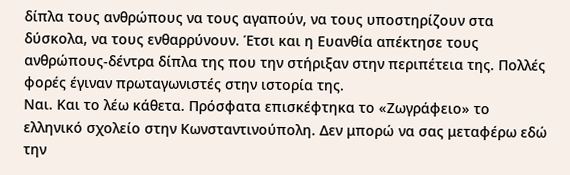δίπλα τους ανθρώπους να τους αγαπούν, να τους υποστηρίζουν στα δύσκολα, να τους ενθαρρύνουν. Έτσι και η Ευανθία απέκτησε τους ανθρώπους-δέντρα δίπλα της που την στήριξαν στην περιπέτεια της. Πολλές φορές έγιναν πρωταγωνιστές στην ιστορία της.
Ναι. Και το λέω κάθετα. Πρόσφατα επισκέφτηκα το «Ζωγράφειο» το ελληνικό σχολείο στην Κωνσταντινούπολη. Δεν μπορώ να σας μεταφέρω εδώ την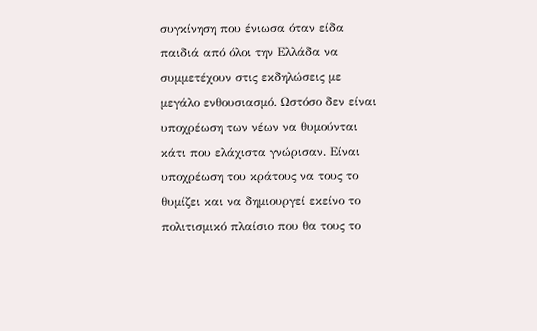συγκίνηση που ένιωσα όταν είδα παιδιά από όλοι την Ελλάδα να συμμετέχουν στις εκδηλώσεις με μεγάλο ενθουσιασμό. Ωστόσο δεν είναι υποχρέωση των νέων να θυμούνται κάτι που ελάχιστα γνώρισαν. Είναι υποχρέωση του κράτους να τους το θυμίζει και να δημιουργεί εκείνο το πολιτισμικό πλαίσιο που θα τους το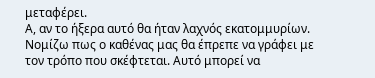μεταφέρει.
Α, αν το ήξερα αυτό θα ήταν λαχνός εκατομμυρίων. Νομίζω πως ο καθένας μας θα έπρεπε να γράφει με τον τρόπο που σκέφτεται. Αυτό μπορεί να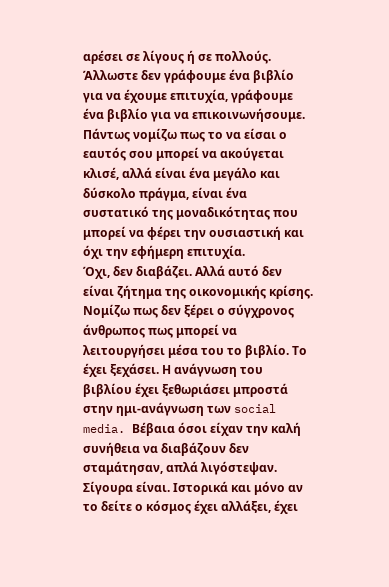αρέσει σε λίγους ή σε πολλούς. Άλλωστε δεν γράφουμε ένα βιβλίο για να έχουμε επιτυχία, γράφουμε ένα βιβλίο για να επικοινωνήσουμε. Πάντως νομίζω πως το να είσαι ο εαυτός σου μπορεί να ακούγεται κλισέ, αλλά είναι ένα μεγάλο και δύσκολο πράγμα, είναι ένα συστατικό της μοναδικότητας που μπορεί να φέρει την ουσιαστική και όχι την εφήμερη επιτυχία.
Όχι, δεν διαβάζει. Αλλά αυτό δεν είναι ζήτημα της οικονομικής κρίσης. Νομίζω πως δεν ξέρει ο σύγχρονος άνθρωπος πως μπορεί να λειτουργήσει μέσα του το βιβλίο. Το έχει ξεχάσει. Η ανάγνωση του βιβλίου έχει ξεθωριάσει μπροστά στην ημι-ανάγνωση των social media. Βέβαια όσοι είχαν την καλή συνήθεια να διαβάζουν δεν σταμάτησαν, απλά λιγόστεψαν.
Σίγουρα είναι. Ιστορικά και μόνο αν το δείτε ο κόσμος έχει αλλάξει, έχει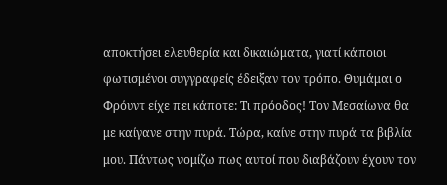αποκτήσει ελευθερία και δικαιώματα, γιατί κάποιοι φωτισμένοι συγγραφείς έδειξαν τον τρόπο. Θυμάμαι ο Φρόυντ είχε πει κάποτε: Τι πρόοδος! Τον Μεσαίωνα θα με καίγανε στην πυρά. Τώρα, καίνε στην πυρά τα βιβλία μου. Πάντως νομίζω πως αυτοί που διαβάζουν έχουν τον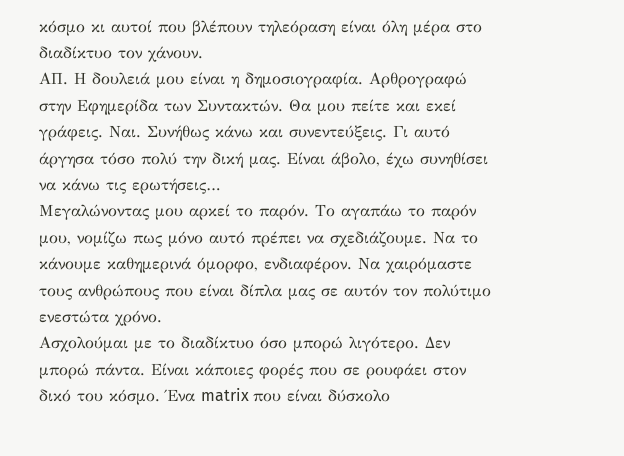κόσμο κι αυτοί που βλέπουν τηλεόραση είναι όλη μέρα στο διαδίκτυο τον χάνουν.
ΑΠ. Η δουλειά μου είναι η δημοσιογραφία. Αρθρογραφώ στην Εφημερίδα των Συντακτών. Θα μου πείτε και εκεί γράφεις. Ναι. Συνήθως κάνω και συνεντεύξεις. Γι αυτό άργησα τόσο πολύ την δική μας. Είναι άβολο, έχω συνηθίσει να κάνω τις ερωτήσεις…
Μεγαλώνοντας μου αρκεί το παρόν. Το αγαπάω το παρόν μου, νομίζω πως μόνο αυτό πρέπει να σχεδιάζουμε. Να το κάνουμε καθημερινά όμορφο, ενδιαφέρον. Να χαιρόμαστε τους ανθρώπους που είναι δίπλα μας σε αυτόν τον πολύτιμο ενεστώτα χρόνο.
Ασχολούμαι με το διαδίκτυο όσο μπορώ λιγότερο. Δεν μπορώ πάντα. Είναι κάποιες φορές που σε ρουφάει στον δικό του κόσμο. Ένα matrix που είναι δύσκολο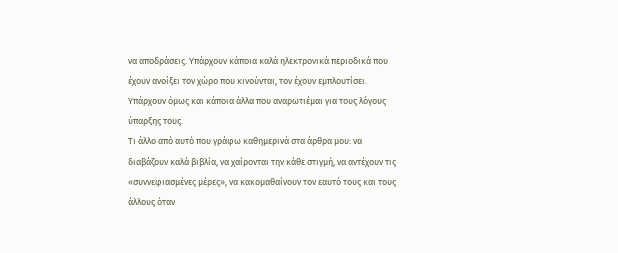να αποδράσεις. Υπάρχουν κάποια καλά ηλεκτρονικά περιοδικά που έχουν ανοίξει τον χώρο που κινούνται, τον έχουν εμπλουτίσει. Υπάρχουν όμως και κάποια άλλα που αναρωτιέμαι για τους λόγους ύπαρξης τους.
Τι άλλο από αυτό που γράφω καθημερινά στα άρθρα μου: να διαβάζουν καλά βιβλία, να χαίρονται την κάθε στιγμή, να αντέχουν τις «συννεφιασμένες μέρες», να κακομαθαίνουν τον εαυτό τους και τους άλλους όταν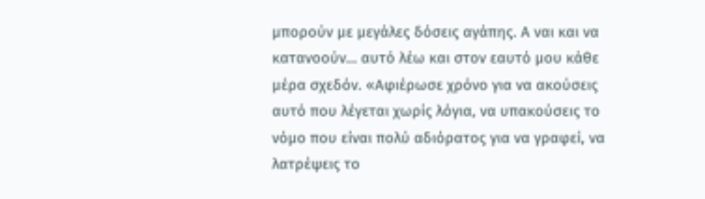μπορούν με μεγάλες δόσεις αγάπης. Α ναι και να κατανοούν… αυτό λέω και στον εαυτό μου κάθε μέρα σχεδόν. «Αφιέρωσε χρόνο για να ακούσεις αυτό που λέγεται χωρίς λόγια, να υπακούσεις το νόμο που είναι πολύ αδιόρατος για να γραφεί, να λατρέψεις το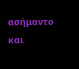ασήμαντο και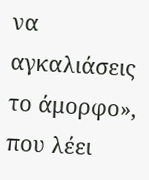να αγκαλιάσεις το άμορφο», που λέει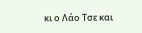κι ο Λάο Τσε και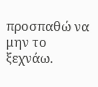προσπαθώ να μην το ξεχνάω.